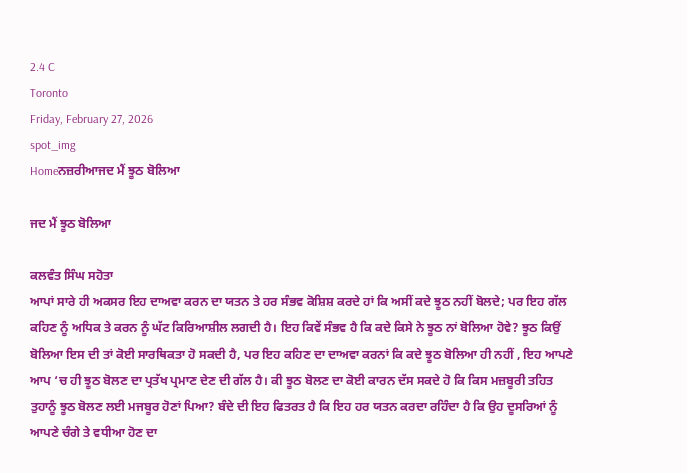2.4 C
Toronto
Friday, February 27, 2026
spot_img
Homeਨਜ਼ਰੀਆਜਦ ਮੈਂ ਝੂਠ ਬੋਲਿਆ

ਜਦ ਮੈਂ ਝੂਠ ਬੋਲਿਆ

ਕਲਵੰਤ ਸਿੰਘ ਸਹੋਤਾ
ਆਪਾਂ ਸਾਰੇ ਹੀ ਅਕਸਰ ਇਹ ਦਾਅਵਾ ਕਰਨ ਦਾ ਯਤਨ ਤੇ ਹਰ ਸੰਭਵ ਕੋਸ਼ਿਸ਼ ਕਰਦੇ ਹਾਂ ਕਿ ਅਸੀਂ ਕਦੇ ਝੂਠ ਨਹੀਂ ਬੋਲਦੇ; ਪਰ ਇਹ ਗੱਲ ਕਹਿਣ ਨੂੰ ਅਧਿਕ ਤੇ ਕਰਨ ਨੂੰ ਘੱਟ ਕਿਰਿਆਸ਼ੀਲ ਲਗਦੀ ਹੈ। ਇਹ ਕਿਵੇਂ ਸੰਭਵ ਹੈ ਕਿ ਕਦੇ ਕਿਸੇ ਨੇ ਝੂਠ ਨਾਂ ਬੋਲਿਆ ਹੋਵੇ? ਝੂਠ ਕਿਉਂ ਬੋਲਿਆ ਇਸ ਦੀ ਤਾਂ ਕੋਈ ਸਾਰਥਿਕਤਾ ਹੋ ਸਕਦੀ ਹੈ, ਪਰ ਇਹ ਕਹਿਣ ਦਾ ਦਾਅਵਾ ਕਰਨਾਂ ਕਿ ਕਦੇ ਝੂਠ ਬੋਲਿਆ ਹੀ ਨਹੀਂ , ਇਹ ਆਪਣੇ ਆਪ ‘ਚ ਹੀ ਝੂਠ ਬੋਲਣ ਦਾ ਪ੍ਰਤੱਖ ਪ੍ਰਮਾਣ ਦੇਣ ਦੀ ਗੱਲ ਹੈ। ਕੀ ਝੂਠ ਬੋਲਣ ਦਾ ਕੋਈ ਕਾਰਨ ਦੱਸ ਸਕਦੇ ਹੋ ਕਿ ਕਿਸ ਮਜ਼ਬੂਰੀ ਤਹਿਤ ਤੁਹਾਨੂੰ ਝੂਠ ਬੋਲਣ ਲਈ ਮਜਬੂਰ ਹੋਣਾਂ ਪਿਆ? ਬੰਦੇ ਦੀ ਇਹ ਫਿਤਰਤ ਹੈ ਕਿ ਇਹ ਹਰ ਯਤਨ ਕਰਦਾ ਰਹਿੰਦਾ ਹੈ ਕਿ ਉਹ ਦੂਸਰਿਆਂ ਨੂੰ ਆਪਣੇ ਚੰਗੇ ਤੇ ਵਧੀਆ ਹੋਣ ਦਾ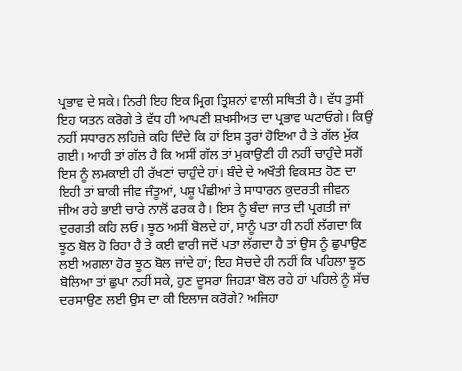ਪ੍ਰਭਾਵ ਦੇ ਸਕੇ। ਨਿਰੀ ਇਹ ਇਕ ਮ੍ਰਿਗ ਤ੍ਰਿਸ਼ਨਾਂ ਵਾਲੀ ਸਥਿਤੀ ਹੈ। ਵੱਧ ਤੁਸੀਂ ਇਹ ਯਤਨ ਕਰੋਗੇ ਤੇ ਵੱਧ ਹੀ ਆਪਣੀ ਸ਼ਖਸੀਅਤ ਦਾ ਪ੍ਰਭਾਵ ਘਟਾਓਗੇ। ਕਿਉਂ ਨਹੀਂ ਸਧਾਰਨ ਲਹਿਜ਼ੇ ਕਹਿ ਦਿੰਦੇ ਕਿ ਹਾਂ ਇਸ ਤ੍ਹਰਾਂ ਹੋਇਆ ਹੈ ਤੇ ਗੱਲ ਮੁੱਕ ਗਈ। ਆਹੀ ਤਾਂ ਗੱਲ ਹੈ ਕਿ ਅਸੀਂ ਗੱਲ ਤਾਂ ਮੁਕਾਉਣੀ ਹੀ ਨਹੀਂ ਚਾਹੁੰਦੇ ਸਗੋਂ ਇਸ ਨੂੰ ਲਮਕਾਈ ਹੀ ਰੱਖਣਾਂ ਚਾਹੁੰਦੇ ਹਾਂ। ਬੰਦੇ ਦੇ ਅਖੌਤੀ ਵਿਕਸਤ ਹੋਣ ਦਾ ਇਹੀ ਤਾਂ ਬਾਕੀ ਜੀਵ ਜੰਤੂਆਂ, ਪਸ਼ੂ ਪੰਛੀਆਂ ਤੇ ਸਾਧਾਰਨ ਕੁਦਰਤੀ ਜੀਵਨ ਜੀਅ ਰਹੇ ਭਾਈ ਚਾਰੇ ਨਾਲੋਂ ਫਰਕ ਹੈ। ਇਸ ਨੂੰ ਬੰਦਾ ਜਾਤ ਦੀ ਪ੍ਰਗਤੀ ਜਾਂ ਦੁਰਗਤੀ ਕਹਿ ਲਓ। ਝੂਠ ਅਸੀਂ ਬੋਲਦੇ ਹਾਂ, ਸਾਨੂੰ ਪਤਾ ਹੀ ਨਹੀਂ ਲੱਗਦਾ ਕਿ ਝੂਠ ਬੋਲ ਹੋ ਰਿਹਾ ਹੈ ਤੇ ਕਈ ਵਾਰੀ ਜਦੋਂ ਪਤਾ ਲੱਗਦਾ ਹੈ ਤਾਂ ਉਸ ਨੂੰ ਛੁਪਾਉਣ ਲਈ ਅਗਲਾ ਹੋਰ ਝੂਠ ਬੋਲ ਜਾਂਦੇ ਹਾਂ; ਇਹ ਸੋਚਦੇ ਹੀ ਨਹੀਂ ਕਿ ਪਹਿਲਾ ਝੂਠ ਬੋਲਿਆ ਤਾਂ ਛੁਪਾ ਨਹੀਂ ਸਕੇ, ਹੁਣ ਦੂਸਰਾ ਜਿਹੜਾ ਬੋਲ ਰਹੇ ਹਾਂ ਪਹਿਲੇ ਨੂੰ ਸੱਚ ਦਰਸਾਉਣ ਲਈ ਉਸ ਦਾ ਕੀ ਇਲਾਜ ਕਰੋਗੇ? ਅਜਿਹਾ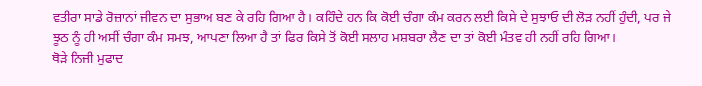ਵਤੀਰਾ ਸਾਡੇ ਰੋਜ਼ਾਨਾਂ ਜੀਵਨ ਦਾ ਸੁਭਾਅ ਬਣ ਕੇ ਰਹਿ ਗਿਆ ਹੈ। ਕਹਿੰਦੇ ਹਨ ਕਿ ਕੋਈ ਚੰਗਾ ਕੰਮ ਕਰਨ ਲਈ ਕਿਸੇ ਦੇ ਸੁਝਾਓ ਦੀ ਲੋੜ ਨਹੀਂ ਹੁੰਦੀ, ਪਰ ਜੇ ਝੂਠ ਨੂੰ ਹੀ ਅਸੀਂ ਚੰਗਾ ਕੰਮ ਸਮਝ, ਆਪਣਾ ਲਿਆ ਹੈ ਤਾਂ ਫਿਰ ਕਿਸੇ ਤੋਂ ਕੋਈ ਸਲਾਹ ਮਸ਼ਬਰਾ ਲੈਣ ਦਾ ਤਾਂ ਕੋਈ ਮੰਤਵ ਹੀ ਨਹੀਂ ਰਹਿ ਗਿਆ।
ਥੋੜੇ ਨਿਜੀ ਮੁਫਾਦ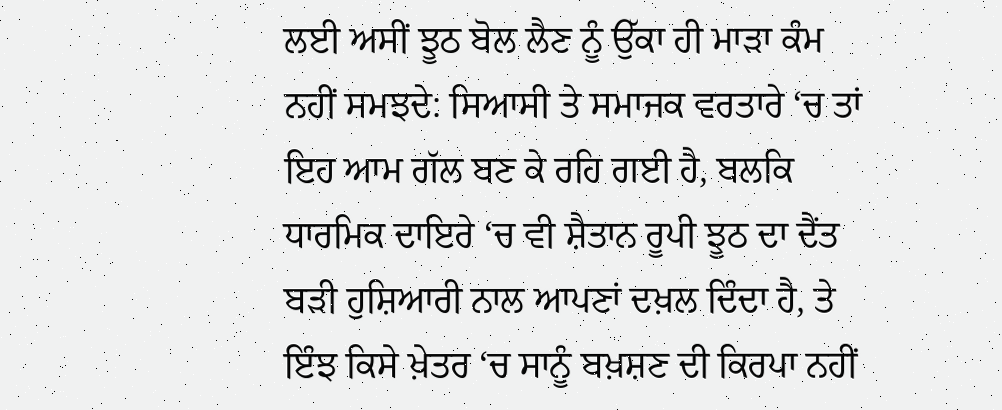ਲਈ ਅਸੀਂ ਝੂਠ ਬੋਲ ਲੈਣ ਨੂੰ ਉੱਕਾ ਹੀ ਮਾੜਾ ਕੰਮ ਨਹੀਂ ਸਮਝਦੇ: ਸਿਆਸੀ ਤੇ ਸਮਾਜਕ ਵਰਤਾਰੇ ‘ਚ ਤਾਂ ਇਹ ਆਮ ਗੱਲ ਬਣ ਕੇ ਰਹਿ ਗਈ ਹੈ, ਬਲਕਿ ਧਾਰਮਿਕ ਦਾਇਰੇ ‘ਚ ਵੀ ਸ਼ੈਤਾਨ ਰੂਪੀ ਝੂਠ ਦਾ ਦੈਂਤ ਬੜੀ ਹੁਸ਼ਿਆਰੀ ਨਾਲ ਆਪਣਾਂ ਦਖ਼ਲ ਦਿੰਦਾ ਹੈ, ਤੇ ਇੰਝ ਕਿਸੇ ਖ਼ੇਤਰ ‘ਚ ਸਾਨੂੰ ਬਖ਼ਸ਼ਣ ਦੀ ਕਿਰਪਾ ਨਹੀਂ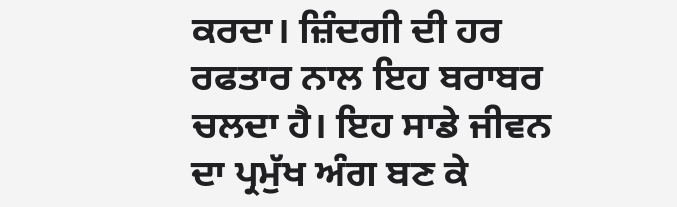ਕਰਦਾ। ਜ਼ਿੰਦਗੀ ਦੀ ਹਰ ਰਫਤਾਰ ਨਾਲ ਇਹ ਬਰਾਬਰ ਚਲਦਾ ਹੈ। ਇਹ ਸਾਡੇ ਜੀਵਨ ਦਾ ਪ੍ਰਮੁੱਖ ਅੰਗ ਬਣ ਕੇ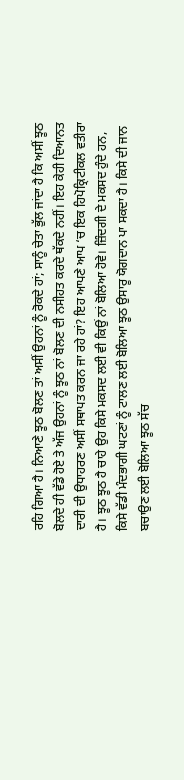ਰਹਿ ਗਿਆ ਹੈ। ਨਿਆਣੇ ਝੂਠ ਬੋਲਣ ਤਾਂ ਅਸੀਂ ਉਹਨਾਂ ਨੂੰ ਰੋਕਦੇ ਹਾਂ; ਸਾਨੂੰ ਚੇਤਾ ਭੁੱਲ ਜਾਂਦਾ ਹੈ ਕਿ ਅਸੀਂ ਝੂਠ ਬੋਲਦੇ ਹੀ ਵੱਡੇ ਹੋਏ ਤੇ ਅੱਜ ਉਹਨਾਂ ਨੂੰ ਝੂਠ ਨਾਂ ਬੋਲਣ ਦੀ ਨਸੀਹਤ ਕਰਦੇ ਥੱਕਦੇ ਨਹੀਂ। ਇਹ ਕੇਹੀ ਦਿਆਨਤ ਦਾਰੀ ਦੀ ਉਧਾਹਰਣ ਅਸੀਂ ਸਥਾਪਤ ਕਰਨ ਜਾ ਰਹੇ ਹਾਂ? ਇਹ ਆਪਣੇ ਆਪ ‘ਚ ਇਕ ਹਿਪੋਕ੍ਰਿਟੀਕਲ ਵਤੀਰਾ ਹੈ। ਝੂਠ ਝੂਠ ਹੈ ਚਾਹੇ ਉਹ ਕਿਸੇ ਮਕਸਦ ਲਈ ਵੀ ਕਿਉਂ ਨਾਂ ਬੋਲਿਆ ਹੋਵੇ। ਜ਼ਿੰਦਗੀ ਦੇ ਮਕਸਦ ਹੁੰਦੇ ਹਨ, ਕਿਸੇ ਵੱਡੀ ਮੰਦਭਾਗੀ ਘਟਣਾਂ ਨੂੰ ਟਾਲਣ ਲਈ ਬੋਲਿਆ ਝੂਠ ਉਸਾਰੂ ਯੋਗਦਾਨ ਪਾ ਸਕਦਾ ਹੈ। ਕਿਸੇ ਦੀ ਜਾਨ ਬਚਾਉਣ ਲਈ ਬੋਲਿਆ ਝੂਠ ਸੱਚ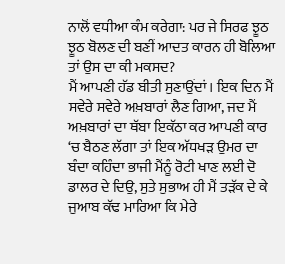ਨਾਲੋਂ ਵਧੀਆ ਕੰਮ ਕਰੇਗਾ: ਪਰ ਜੇ ਸਿਰਫ ਝੂਠ ਝੂਠ ਬੋਲਣ ਦੀ ਬਣੀਂ ਆਦਤ ਕਾਰਨ ਹੀ ਬੋਲਿਆ ਤਾਂ ਉਸ ਦਾ ਕੀ ਮਕਸਦ?
ਮੈਂ ਆਪਣੀ ਹੱਡ ਬੀਤੀ ਸੁਣਾਉਂਦਾਂ। ਇਕ ਦਿਨ ਮੈਂ ਸਵੇਰੇ ਸਵੇਰੇ ਅਖ਼ਬਾਰਾਂ ਲੈਣ ਗਿਆ, ਜਦ ਮੈਂ ਅਖ਼ਬਾਰਾਂ ਦਾ ਥੱਬਾ ਇਕੱਠਾ ਕਰ ਆਪਣੀ ਕਾਰ ‘ਚ ਬੈਠਣ ਲੱਗਾ ਤਾਂ ਇਕ ਅੱਧਖੜ ਉਮਰ ਦਾ ਬੰਦਾ ਕਹਿੰਦਾ ਭਾਜੀ ਮੈਂਨੂੰ ਰੋਟੀ ਖਾਣ ਲਈ ਦੋ ਡਾਲਰ ਦੇ ਦਿਉ, ਸੁਤੇ ਸੁਭਾਅ ਹੀ ਮੈਂ ਤੜੱਕ ਦੇ ਕੇ ਜੁਆਬ ਕੱਢ ਮਾਰਿਆ ਕਿ ਮੇਰੇ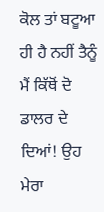ਕੋਲ ਤਾਂ ਬਟੂਆ ਹੀ ਹੈ ਨਹੀਂ ਤੈਨੂੰ ਮੈਂ ਕਿੱਥੋਂ ਦੋ ਡਾਲਰ ਦੇ ਦਿਆਂ! ਉਹ ਮੇਰਾ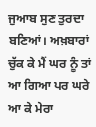ਜੁਆਬ ਸੁਣ ਤੁਰਦਾ ਬਣਿਆਂ। ਅਖ਼ਬਾਰਾਂ ਚੁੱਕ ਕੇ ਮੈਂ ਘਰ ਨੂੰ ਤਾਂ ਆ ਗਿਆ ਪਰ ਘਰੇ ਆ ਕੇ ਮੇਰਾ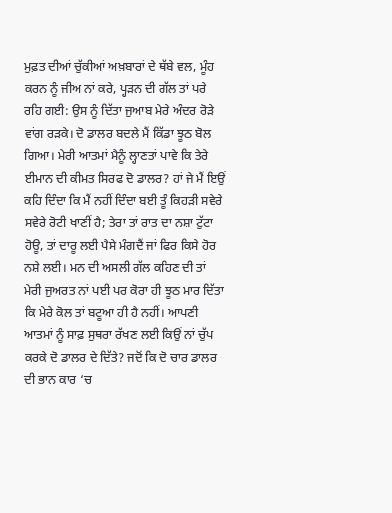ਮੁਫ਼ਤ ਦੀਆਂ ਚੁੱਕੀਆਂ ਅਖ਼ਬਾਰਾਂ ਦੇ ਥੱਬੇ ਵਲ, ਮੂੰਹ ਕਰਨ ਨੂੰ ਜੀਅ ਨਾਂ ਕਰੇ, ਪ੍ਹੜਨ ਦੀ ਗੱਲ ਤਾਂ ਪਰੇ ਰਹਿ ਗਈ: ਉਸ ਨੂੰ ਦਿੱਤਾ ਜੁਆਬ ਮੇਰੇ ਅੰਦਰ ਰੋੜੇ ਵਾਂਗ ਰੜਕੇ। ਦੋ ਡਾਲਰ ਬਦਲੇ ਮੈਂ ਕਿੱਡਾ ਝੂਠ ਬੋਲ ਗਿਆ। ਮੇਰੀ ਆਤਮਾਂ ਮੈਨੂੰ ਲ੍ਹਾਣਤਾਂ ਪਾਵੇ ਕਿ ਤੇਰੇ ਈਮਾਨ ਦੀ ਕੀਮਤ ਸਿਰਫ ਦੋ ਡਾਲਰ? ਹਾਂ ਜੇ ਮੈਂ ਇਉਂ ਕਹਿ ਦਿੰਦਾ ਕਿ ਮੈਂ ਨਹੀਂ ਦਿੰਦਾ ਬਈ ਤੂੰ ਕਿਹੜੀ ਸਵੇਰੇ ਸਵੇਰੇ ਰੋਟੀ ਖਾਣੀਂ ਹੈ; ਤੇਰਾ ਤਾਂ ਰਾਤ ਦਾ ਨਸ਼ਾ ਟੁੱਟਾ ਹੋਊ, ਤਾਂ ਦਾਰੂ ਲਈ ਪੈਸੇ ਮੰਗਦੈਂ ਜਾਂ ਫਿਰ ਕਿਸੇ ਹੋਰ ਨਸ਼ੇ ਲਈ। ਮਨ ਦੀ ਅਸਲੀ ਗੱਲ ਕਹਿਣ ਦੀ ਤਾਂ ਮੇਰੀ ਜੁਅਰਤ ਨਾਂ ਪਈ ਪਰ ਕੋਰਾ ਹੀ ਝੂਠ ਮਾਰ ਦਿੱਤਾ ਕਿ ਮੇਰੇ ਕੋਲ ਤਾਂ ਬਟੂਆ ਹੀ ਹੈ ਨਹੀਂ। ਆਪਣੀ ਆਤਮਾਂ ਨੂੰ ਸਾਫ਼ ਸੁਥਰਾ ਰੱਖਣ ਲਈ ਕਿਉਂ ਨਾਂ ਚੁੱਪ ਕਰਕੇ ਦੋ ਡਾਲਰ ਦੇ ਦਿੱਤੇ? ਜਦੋਂ ਕਿ ਦੋ ਚਾਰ ਡਾਲਰ ਦੀ ਭਾਨ ਕਾਰ ‘ਚ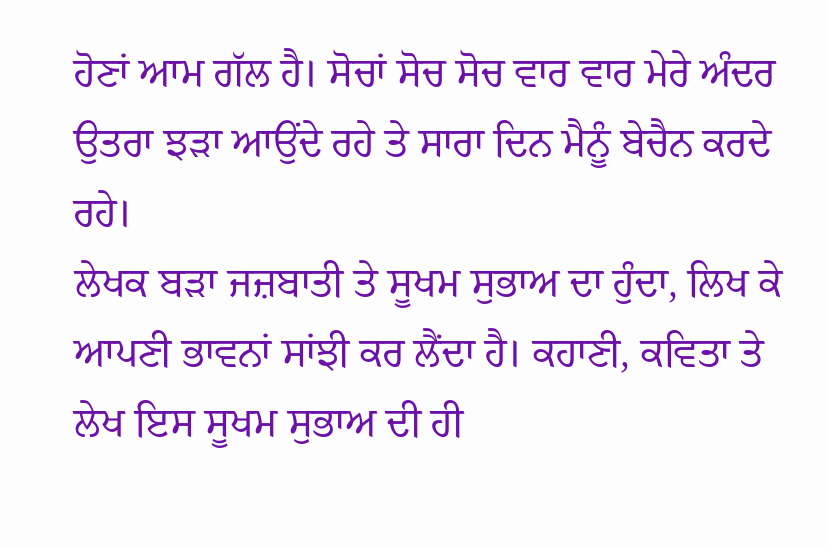ਹੋਣਾਂ ਆਮ ਗੱਲ ਹੈ। ਸੋਚਾਂ ਸੋਚ ਸੋਚ ਵਾਰ ਵਾਰ ਮੇਰੇ ਅੰਦਰ ਉਤਰਾ ਝੜਾ ਆਉਂਦੇ ਰਹੇ ਤੇ ਸਾਰਾ ਦਿਨ ਮੈਨੂੰ ਬੇਚੈਨ ਕਰਦੇ ਰਹੇ।
ਲੇਖਕ ਬੜਾ ਜਜ਼ਬਾਤੀ ਤੇ ਸੂਖਮ ਸੁਭਾਅ ਦਾ ਹੁੰਦਾ, ਲਿਖ ਕੇ ਆਪਣੀ ਭਾਵਨਾਂ ਸਾਂਝੀ ਕਰ ਲੈਂਦਾ ਹੈ। ਕਹਾਣੀ, ਕਵਿਤਾ ਤੇ ਲੇਖ ਇਸ ਸੂਖਮ ਸੁਭਾਅ ਦੀ ਹੀ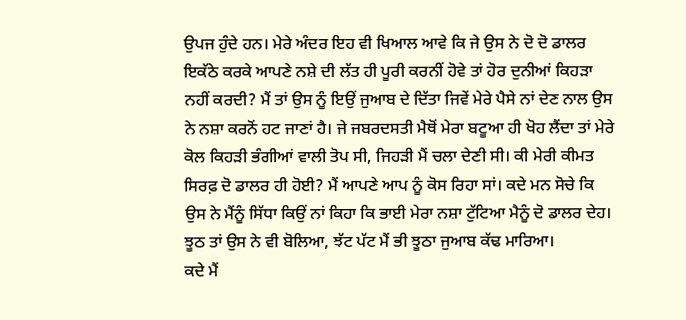ਉਪਜ ਹੁੰਦੇ ਹਨ। ਮੇਰੇ ਅੰਦਰ ਇਹ ਵੀ ਖਿਆਲ ਆਵੇ ਕਿ ਜੇ ਉਸ ਨੇ ਦੋ ਦੋ ਡਾਲਰ ਇਕੱਠੇ ਕਰਕੇ ਆਪਣੇ ਨਸ਼ੇ ਦੀ ਲੱਤ ਹੀ ਪੂਰੀ ਕਰਨੀਂ ਹੋਵੇ ਤਾਂ ਹੋਰ ਦੁਨੀਆਂ ਕਿਹੜਾ ਨਹੀਂ ਕਰਦੀ? ਮੈਂ ਤਾਂ ਉਸ ਨੂੰ ਇਉਂ ਜੁਆਬ ਦੇ ਦਿੱਤਾ ਜਿਵੇਂ ਮੇਰੇ ਪੈਸੇ ਨਾਂ ਦੇਣ ਨਾਲ ਉਸ ਨੇ ਨਸ਼ਾ ਕਰਨੋਂ ਹਟ ਜਾਣਾਂ ਹੈ। ਜੇ ਜਬਰਦਸਤੀ ਮੈਥੋਂ ਮੇਰਾ ਬਟੂਆ ਹੀ ਖੋਹ ਲੈਂਦਾ ਤਾਂ ਮੇਰੇ ਕੋਲ ਕਿਹੜੀ ਭੰਗੀਆਂ ਵਾਲੀ ਤੋਪ ਸੀ, ਜਿਹੜੀ ਮੈਂ ਚਲਾ ਦੇਣੀ ਸੀ। ਕੀ ਮੇਰੀ ਕੀਮਤ ਸਿਰਫ਼ ਦੋ ਡਾਲਰ ਹੀ ਹੋਈ? ਮੈਂ ਆਪਣੇ ਆਪ ਨੂੰ ਕੋਸ ਰਿਹਾ ਸਾਂ। ਕਦੇ ਮਨ ਸੋਚੇ ਕਿ ਉਸ ਨੇ ਮੈਂਨੂੰ ਸਿੱਧਾ ਕਿਉਂ ਨਾਂ ਕਿਹਾ ਕਿ ਭਾਈ ਮੇਰਾ ਨਸ਼ਾ ਟੁੱਟਿਆ ਮੈਨੂੰ ਦੋ ਡਾਲਰ ਦੇਹ। ਝੂਠ ਤਾਂ ਉਸ ਨੇ ਵੀ ਬੋਲਿਆ, ਝੱਟ ਪੱਟ ਮੈਂ ਭੀ ਝੂਠਾ ਜੁਆਬ ਕੱਢ ਮਾਰਿਆ।
ਕਦੇ ਮੈਂ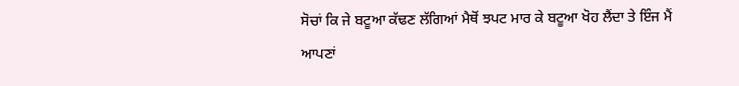ਸੋਚਾਂ ਕਿ ਜੇ ਬਟੂਆ ਕੱਢਣ ਲੱਗਿਆਂ ਮੈਥੋਂ ਝਪਟ ਮਾਰ ਕੇ ਬਟੂਆ ਖੋਹ ਲੈਂਦਾ ਤੇ ਇੰਜ ਮੈਂ ਆਪਣਾਂ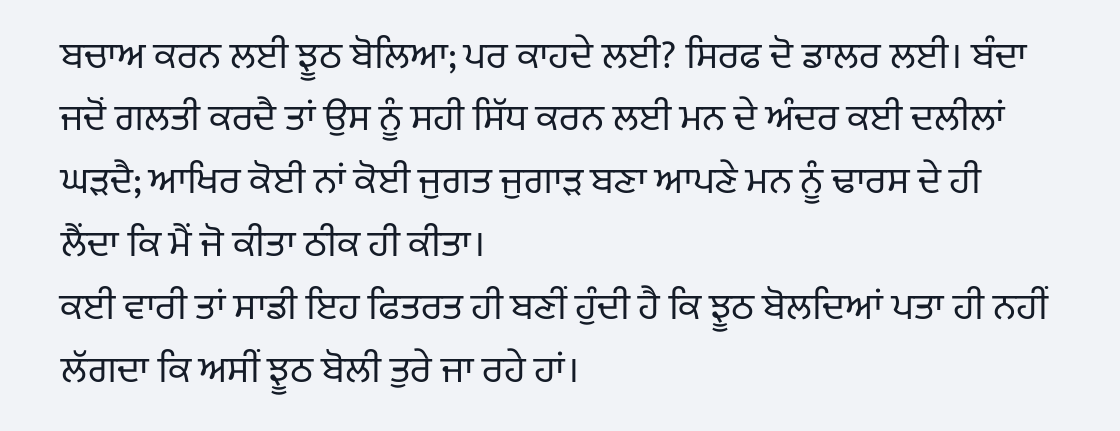ਬਚਾਅ ਕਰਨ ਲਈ ਝੂਠ ਬੋਲਿਆ; ਪਰ ਕਾਹਦੇ ਲਈ? ਸਿਰਫ ਦੋ ਡਾਲਰ ਲਈ। ਬੰਦਾ ਜਦੋਂ ਗਲਤੀ ਕਰਦੈ ਤਾਂ ਉਸ ਨੂੰ ਸਹੀ ਸਿੱਧ ਕਰਨ ਲਈ ਮਨ ਦੇ ਅੰਦਰ ਕਈ ਦਲੀਲਾਂ ਘੜਦੈ; ਆਖਿਰ ਕੋਈ ਨਾਂ ਕੋਈ ਜੁਗਤ ਜੁਗਾੜ ਬਣਾ ਆਪਣੇ ਮਨ ਨੂੰ ਢਾਰਸ ਦੇ ਹੀ ਲੈਂਦਾ ਕਿ ਮੈਂ ਜੋ ਕੀਤਾ ਠੀਕ ਹੀ ਕੀਤਾ।
ਕਈ ਵਾਰੀ ਤਾਂ ਸਾਡੀ ਇਹ ਫਿਤਰਤ ਹੀ ਬਣੀਂ ਹੁੰਦੀ ਹੈ ਕਿ ਝੂਠ ਬੋਲਦਿਆਂ ਪਤਾ ਹੀ ਨਹੀਂ ਲੱਗਦਾ ਕਿ ਅਸੀਂ ਝੂਠ ਬੋਲੀ ਤੁਰੇ ਜਾ ਰਹੇ ਹਾਂ।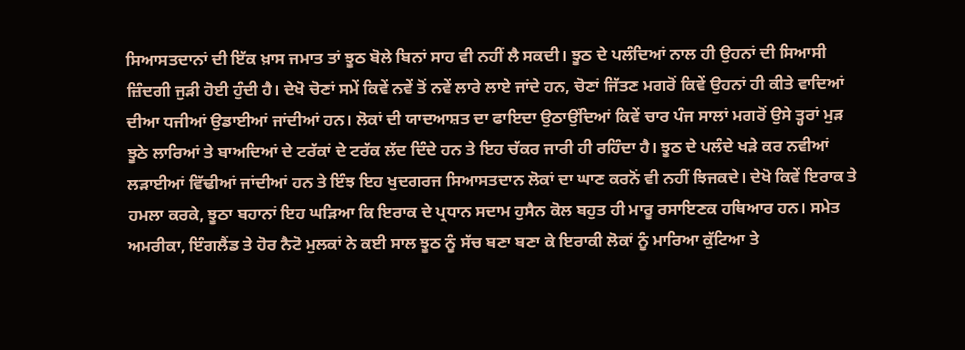ਸਿਆਸਤਦਾਨਾਂ ਦੀ ਇੱਕ ਖ਼ਾਸ ਜਮਾਤ ਤਾਂ ਝੂਠ ਬੋਲੇ ਬਿਨਾਂ ਸਾਹ ਵੀ ਨਹੀਂ ਲੈ ਸਕਦੀ। ਝੂਠ ਦੇ ਪਲੰਦਿਆਂ ਨਾਲ ਹੀ ਉਹਨਾਂ ਦੀ ਸਿਆਸੀ ਜ਼ਿੰਦਗੀ ਜੁੜੀ ਹੋਈ ਹੁੰਦੀ ਹੈ। ਦੇਖੋ ਚੋਣਾਂ ਸਮੇਂ ਕਿਵੇਂ ਨਵੇਂ ਤੋਂ ਨਵੇਂ ਲਾਰੇ ਲਾਏ ਜਾਂਦੇ ਹਨ, ਚੋਣਾਂ ਜਿੱਤਣ ਮਗਰੋਂ ਕਿਵੇਂ ਉਹਨਾਂ ਹੀ ਕੀਤੇ ਵਾਦਿਆਂ ਦੀਆ ਧਜੀਆਂ ਉਡਾਈਆਂ ਜਾਂਦੀਆਂ ਹਨ। ਲੋਕਾਂ ਦੀ ਯਾਦਆਸ਼ਤ ਦਾ ਫਾਇਦਾ ਉਠਾਉਂਦਿਆਂ ਕਿਵੇਂ ਚਾਰ ਪੰਜ ਸਾਲਾਂ ਮਗਰੋਂ ਉਸੇ ਤ੍ਹਰਾਂ ਮੁੜ ਝੂਠੇ ਲਾਰਿਆਂ ਤੇ ਬਾਅਦਿਆਂ ਦੇ ਟਰੱਕਾਂ ਦੇ ਟਰੱਕ ਲੱਦ ਦਿੰਦੇ ਹਨ ਤੇ ਇਹ ਚੱਕਰ ਜਾਰੀ ਹੀ ਰਹਿੰਦਾ ਹੈ। ਝੂਠ ਦੇ ਪਲੰਦੇ ਖੜੇ ਕਰ ਨਵੀਆਂ ਲੜਾਈਆਂ ਵਿੱਢੀਆਂ ਜਾਂਦੀਆਂ ਹਨ ਤੇ ਇੰਝ ਇਹ ਖੁਦਗਰਜ ਸਿਆਸਤਦਾਨ ਲੋਕਾਂ ਦਾ ਘਾਣ ਕਰਨੋਂ ਵੀ ਨਹੀਂ ਝਿਜਕਦੇ। ਦੇਖੋ ਕਿਵੇਂ ਇਰਾਕ ਤੇ ਹਮਲਾ ਕਰਕੇ, ਝੂਠਾ ਬਹਾਨਾਂ ਇਹ ਘੜਿਆ ਕਿ ਇਰਾਕ ਦੇ ਪ੍ਰਧਾਨ ਸਦਾਮ ਹੁਸੈਨ ਕੋਲ ਬਹੁਤ ਹੀ ਮਾਰੂ ਰਸਾਇਣਕ ਹਥਿਆਰ ਹਨ। ਸਮੇਤ ਅਮਰੀਕਾ, ਇੰਗਲੈਂਡ ਤੇ ਹੋਰ ਨੈਟੋ ਮੁਲਕਾਂ ਨੇ ਕਈ ਸਾਲ ਝੂਠ ਨੂੰ ਸੱਚ ਬਣਾ ਬਣਾ ਕੇ ਇਰਾਕੀ ਲੋਕਾਂ ਨੂੰ ਮਾਰਿਆ ਕੁੱਟਿਆ ਤੇ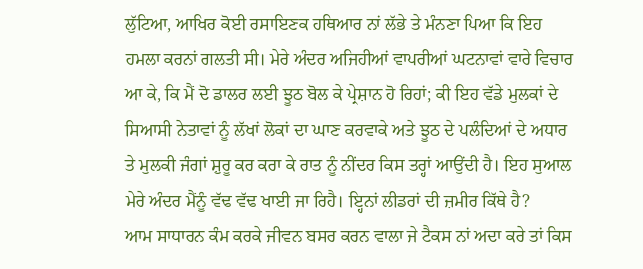ਲੁੱਟਿਆ, ਆਖਿਰ ਕੋਈ ਰਸਾਇਣਕ ਹਥਿਆਰ ਨਾਂ ਲੱਭੇ ਤੇ ਮੰਨਣਾ ਪਿਆ ਕਿ ਇਹ ਹਮਲਾ ਕਰਨਾਂ ਗਲਤੀ ਸੀ। ਮੇਰੇ ਅੰਦਰ ਅਜਿਹੀਆਂ ਵਾਪਰੀਆਂ ਘਟਨਾਵਾਂ ਵਾਰੇ ਵਿਚਾਰ ਆ ਕੇ, ਕਿ ਮੈਂ ਦੋ ਡਾਲਰ ਲਈ ਝੂਠ ਬੋਲ ਕੇ ਪ੍ਰੇਸ਼ਾਨ ਹੋ ਰਿਹਾਂ; ਕੀ ਇਹ ਵੱਡੇ ਮੁਲਕਾਂ ਦੇ ਸਿਆਸੀ ਨੇਤਾਵਾਂ ਨੂੰ ਲੱਖਾਂ ਲੋਕਾਂ ਦਾ ਘਾਣ ਕਰਵਾਕੇ ਅਤੇ ਝੂਠ ਦੇ ਪਲੰਦਿਆਂ ਦੇ ਅਧਾਰ ਤੇ ਮੁਲਕੀ ਜੰਗਾਂ ਸ਼ੁਰੂ ਕਰ ਕਰਾ ਕੇ ਰਾਤ ਨੂੰ ਨੀਂਦਰ ਕਿਸ ਤਰ੍ਹਾਂ ਆਉਂਦੀ ਹੈ। ਇਹ ਸੁਆਲ ਮੇਰੇ ਅੰਦਰ ਮੈਂਨੂੰ ਵੱਢ ਵੱਢ ਖਾਈ ਜਾ ਰਿਹੈ। ਇ੍ਹਨਾਂ ਲੀਡਰਾਂ ਦੀ ਜ਼ਮੀਰ ਕਿੱਥੇ ਹੈ?
ਆਮ ਸਾਧਾਰਨ ਕੰਮ ਕਰਕੇ ਜੀਵਨ ਬਸਰ ਕਰਨ ਵਾਲਾ ਜੇ ਟੈਕਸ ਨਾਂ ਅਦਾ ਕਰੇ ਤਾਂ ਕਿਸ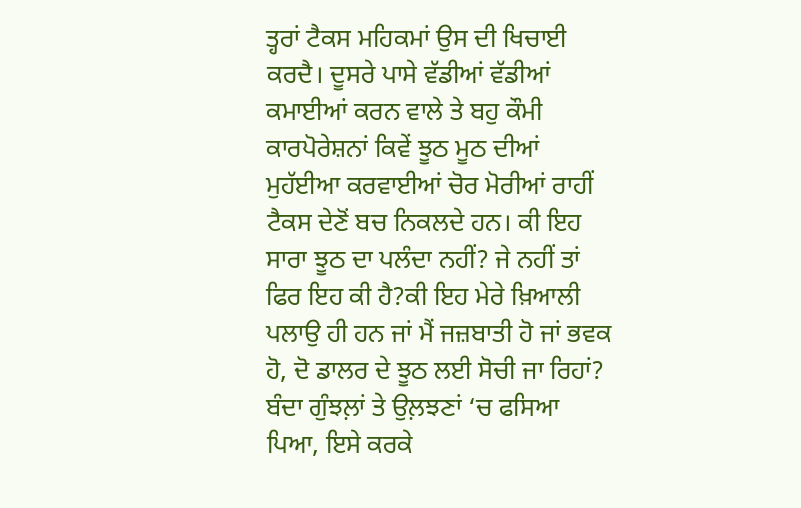ਤ੍ਹਰਾਂ ਟੈਕਸ ਮਹਿਕਮਾਂ ਉਸ ਦੀ ਖਿਚਾਈ ਕਰਦੈ। ਦੂਸਰੇ ਪਾਸੇ ਵੱਡੀਆਂ ਵੱਡੀਆਂ ਕਮਾਈਆਂ ਕਰਨ ਵਾਲੇ ਤੇ ਬਹੁ ਕੌਮੀ ਕਾਰਪੋਰੇਸ਼ਨਾਂ ਕਿਵੇਂ ਝੂਠ ਮੂਠ ਦੀਆਂ ਮੁਹੱਈਆ ਕਰਵਾਈਆਂ ਚੋਰ ਮੋਰੀਆਂ ਰਾਹੀਂ ਟੈਕਸ ਦੇਣੋਂ ਬਚ ਨਿਕਲਦੇ ਹਨ। ਕੀ ਇਹ ਸਾਰਾ ਝੂਠ ਦਾ ਪਲੰਦਾ ਨਹੀਂ? ਜੇ ਨਹੀਂ ਤਾਂ ਫਿਰ ਇਹ ਕੀ ਹੈ?ਕੀ ਇਹ ਮੇਰੇ ਖ਼ਿਆਲੀ ਪਲਾਉ ਹੀ ਹਨ ਜਾਂ ਮੈਂ ਜਜ਼ਬਾਤੀ ਹੋ ਜਾਂ ਭਵਕ ਹੋ, ਦੋ ਡਾਲਰ ਦੇ ਝੂਠ ਲਈ ਸੋਚੀ ਜਾ ਰਿਹਾਂ? ਬੰਦਾ ਗੁੰਝਲ਼ਾਂ ਤੇ ਉਲ਼ਝਣਾਂ ‘ਚ ਫਸਿਆ ਪਿਆ, ਇਸੇ ਕਰਕੇ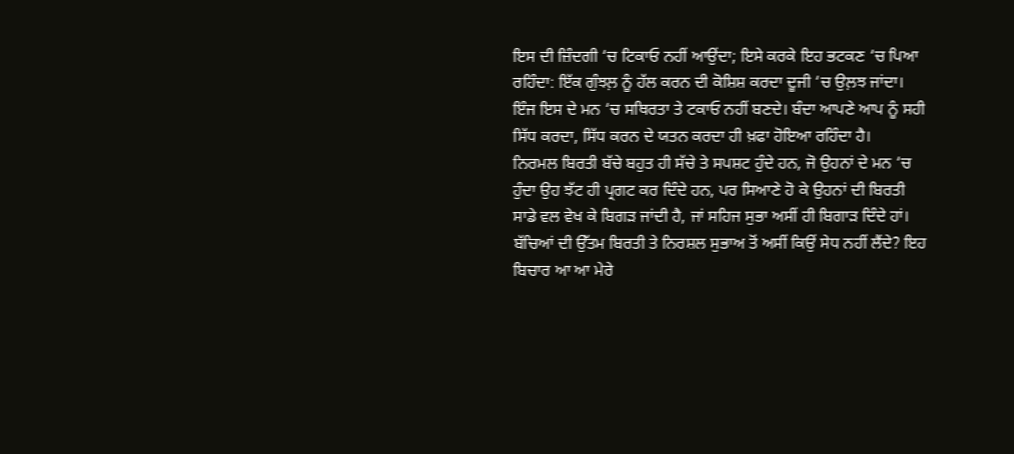ਇਸ ਦੀ ਜ਼ਿੰਦਗੀ ‘ਚ ਟਿਕਾਓ ਨਹੀਂ ਆਉਂਦਾ; ਇਸੇ ਕਰਕੇ ਇਹ ਭਟਕਣ ‘ਚ ਪਿਆ ਰਹਿੰਦਾ: ਇੱਕ ਗੁੰਝਲ਼ ਨੂੰ ਹੱਲ ਕਰਨ ਦੀ ਕੋਸ਼ਿਸ਼ ਕਰਦਾ ਦੂਜੀ ‘ਚ ਉਲ਼ਝ ਜਾਂਦਾ। ਇੰਜ ਇਸ ਦੇ ਮਨ ‘ਚ ਸਥਿਰਤਾ ਤੇ ਟਕਾਓ ਨਹੀਂ ਬਣਦੇ। ਬੰਦਾ ਆਪਣੇ ਆਪ ਨੂੰ ਸਹੀ ਸਿੱਧ ਕਰਦਾ, ਸਿੱਧ ਕਰਨ ਦੇ ਯਤਨ ਕਰਦਾ ਹੀ ਖ਼ਫਾ ਹੋਇਆ ਰਹਿੰਦਾ ਹੈ।
ਨਿਰਮਲ ਬਿਰਤੀ ਬੱਚੇ ਬਹੁਤ ਹੀ ਸੱਚੇ ਤੇ ਸਪਸ਼ਟ ਹੁੰਦੇ ਹਨ, ਜੋ ਉਹਨਾਂ ਦੇ ਮਨ ‘ਚ ਹੁੰਦਾ ਉਹ ਝੱਟ ਹੀ ਪ੍ਰਗਟ ਕਰ ਦਿੰਦੇ ਹਨ, ਪਰ ਸਿਆਣੇ ਹੋ ਕੇ ਉਹਨਾਂ ਦੀ ਬਿਰਤੀ ਸਾਡੇ ਵਲ ਵੇਖ ਕੇ ਬਿਗੜ ਜਾਂਦੀ ਹੈ, ਜਾਂ ਸਹਿਜ ਸੁਭਾ ਅਸੀਂ ਹੀ ਬਿਗਾੜ ਦਿੰਦੇ ਹਾਂ। ਬੱਚਿਆਂ ਦੀ ਉੱਤਮ ਬਿਰਤੀ ਤੇ ਨਿਰਸ਼ਲ ਸੁਭਾਅ ਤੋਂ ਅਸੀਂ ਕਿਉਂ ਸੇਧ ਨਹੀਂ ਲੈਂਦੇ? ਇਹ ਬਿਚਾਰ ਆ ਆ ਮੇਰੇ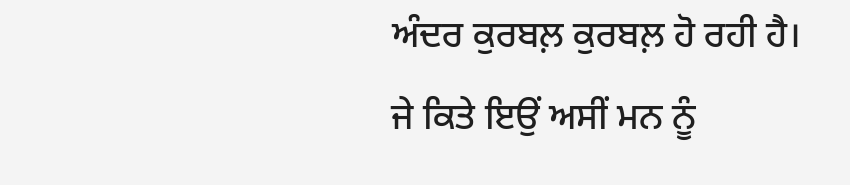ਅੰਦਰ ਕੁਰਬਲ਼ ਕੁਰਬਲ਼ ਹੋ ਰਹੀ ਹੈ। ਜੇ ਕਿਤੇ ਇਉਂ ਅਸੀਂ ਮਨ ਨੂੰ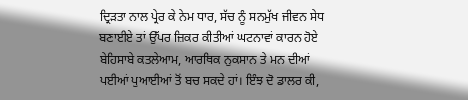ਦ੍ਰਿੜਤਾ ਨਾਲ ਪ੍ਰੇਰ ਕੇ ਨੇਮ ਧਾਰ, ਸੱਚ ਨੂੰ ਸਨਮੁੱਖ ਜੀਵਨ ਸੇਧ ਬਣਾਈਏ ਤਾਂ ਉੱਪਰ ਜ਼ਿਕਰ ਕੀਤੀਆਂ ਘਟਨਾਵਾਂ ਕਾਰਨ ਹੋਏ ਬੇਹਿਸਾਬੇ ਕਤਲੇਆਮ, ਆਰਥਿਕ ਨੁਕਸਾਨ ਤੇ ਮਨ ਦੀਆਂ ਪਈਆਂ ਪੁਆਈਆਂ ਤੋਂ ਬਚ ਸਕਦੇ ਹਾਂ। ਇੰਝ ਦੋ ਡਾਲਰ ਕੀ,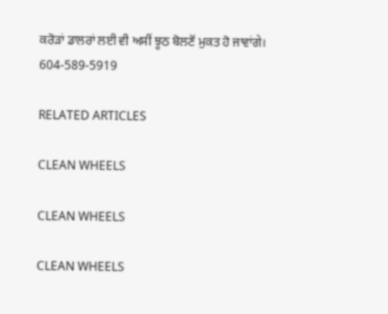ਕਰੋੜਾਂ ਡਾਲਰਾਂ ਲਈ ਵੀ ਅਸੀਂ ਝੂਠ ਬੋਲਣੋਂ ਮੁਕਤ ਹੋ ਜਾਵਾਂਗੇ।
604-589-5919

RELATED ARTICLES

CLEAN WHEELS

CLEAN WHEELS

CLEAN WHEELS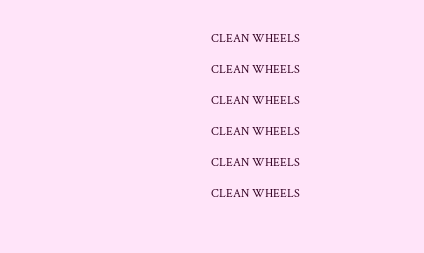CLEAN WHEELS

CLEAN WHEELS

CLEAN WHEELS

CLEAN WHEELS

CLEAN WHEELS

CLEAN WHEELS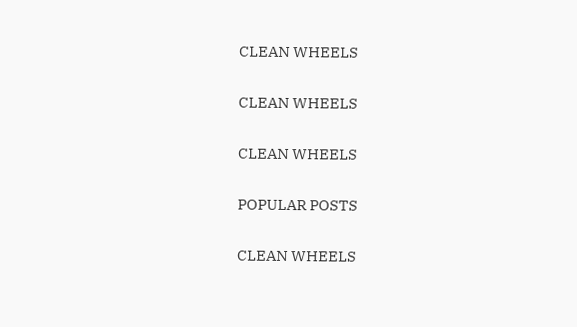CLEAN WHEELS

CLEAN WHEELS

CLEAN WHEELS

POPULAR POSTS

CLEAN WHEELS